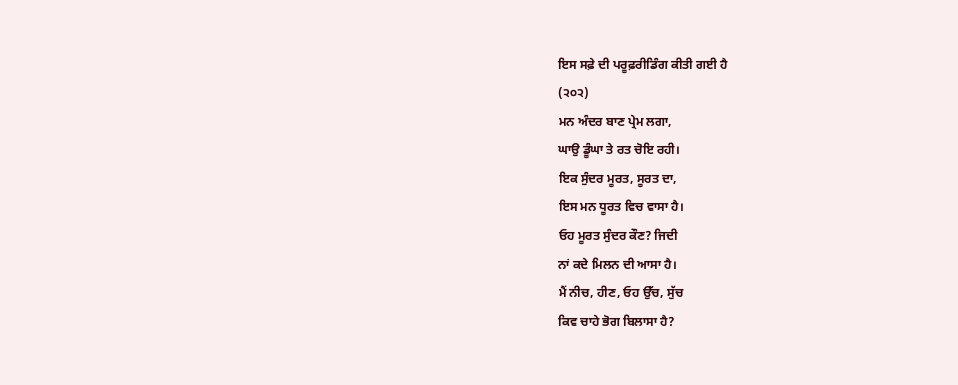ਇਸ ਸਫ਼ੇ ਦੀ ਪਰੂਫ਼ਰੀਡਿੰਗ ਕੀਤੀ ਗਈ ਹੈ
(੨੦੨)
ਮਨ ਅੰਦਰ ਬਾਣ ਪ੍ਰੇਮ ਲਗਾ,
ਘਾਉ ਡੂੰਘਾ ਤੇ ਰਤ ਚੋਇ ਰਹੀ।
ਇਕ ਸੁੰਦਰ ਮੂਰਤ, ਸੂਰਤ ਦਾ,
ਇਸ ਮਨ ਧੂਰਤ ਵਿਚ ਵਾਸਾ ਹੈ।
ਓਹ ਮੂਰਤ ਸੁੰਦਰ ਕੌਣ? ਜਿਦੀ
ਨਾਂ ਕਦੇ ਮਿਲਨ ਦੀ ਆਸਾ ਹੈ।
ਮੈਂ ਨੀਚ, ਹੀਣ, ਓਹ ਉੱਚ, ਸੁੱਚ
ਕਿਵ ਚਾਹੇ ਭੋਗ ਬਿਲਾਸਾ ਹੈ?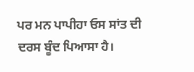ਪਰ ਮਨ ਪਾਪੀਹਾ ਓਸ ਸਾਂਤ ਦੀ
ਦਰਸ ਬੂੰਦ ਪਿਆਸਾ ਹੈ।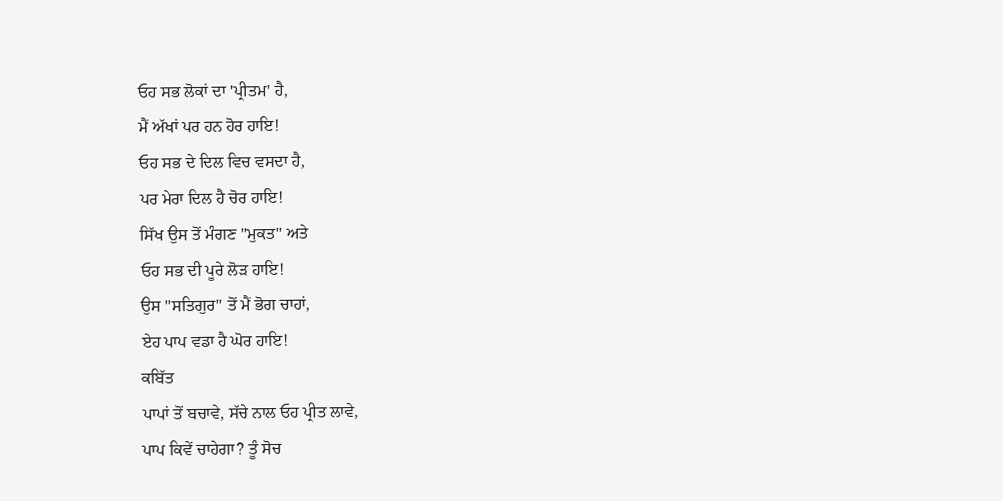ਓਹ ਸਭ ਲੋਕਾਂ ਦਾ 'ਪ੍ਰੀਤਮ' ਹੈ,
ਮੈਂ ਅੱਖਾਂ ਪਰ ਹਨ ਹੋਰ ਹਾਇ!
ਓਹ ਸਭ ਦੇ ਦਿਲ ਵਿਚ ਵਸਦਾ ਹੈ,
ਪਰ ਮੇਰਾ ਦਿਲ ਹੈ ਚੋਰ ਹਾਇ!
ਸਿੱਖ ਉਸ ਤੋਂ ਮੰਗਣ "ਮੁਕਤ" ਅਤੇ
ਓਹ ਸਭ ਦੀ ਪੂਰੇ ਲੋੜ ਹਾਇ!
ਉਸ "ਸਤਿਗੁਰ" ਤੋਂ ਮੈਂ ਭੋਗ ਚਾਹਾਂ,
ਏਹ ਪਾਪ ਵਡਾ ਹੈ ਘੋਰ ਹਾਇ!
ਕਬਿੱਤ
ਪਾਪਾਂ ਤੋਂ ਬਚਾਵੇ, ਸੱਚੇ ਨਾਲ ਓਹ ਪ੍ਰੀਤ ਲਾਵੇ,
ਪਾਪ ਕਿਵੇਂ ਚਾਹੇਗਾ? ਤੂੰ ਸੋਚ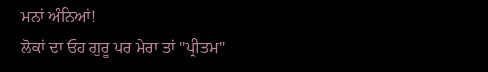ਮਨਾਂ ਅੰਨਿਆਂ!
ਲੋਕਾਂ ਦਾ ਓਹ ਗੁਰੂ ਪਰ ਮੇਰਾ ਤਾਂ "ਪ੍ਰੀਤਮ"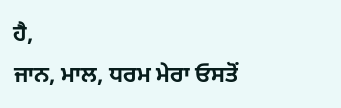ਹੈ,
ਜਾਨ, ਮਾਲ, ਧਰਮ ਮੇਰਾ ਓਸਤੋਂ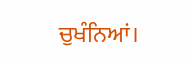ਚੁਖੰਨਿਆਂ।